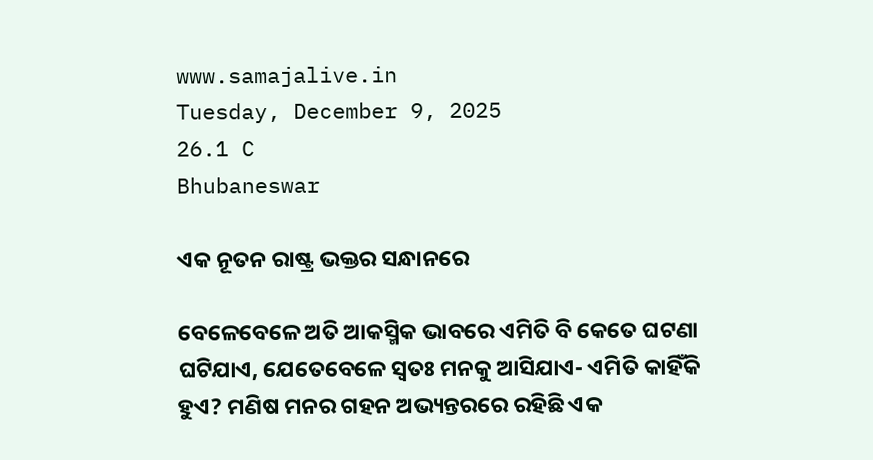www.samajalive.in
Tuesday, December 9, 2025
26.1 C
Bhubaneswar

ଏକ ନୂତନ ରାଷ୍ଟ୍ର ଭକ୍ତର ସନ୍ଧାନରେ

ବେଳେବେଳେ ଅତି ଆକସ୍ମିକ ଭାବରେ ଏମିତି ବି କେତେ ଘଟଣା ଘଟିଯାଏ, ଯେତେବେଳେ ସ୍ବତଃ ମନକୁ ଆସିଯାଏ- ଏମିତି କାହିଁକି ହୁଏ? ମଣିଷ ମନର ଗହନ ଅଭ୍ୟନ୍ତରରେ ରହିଛି ଏକ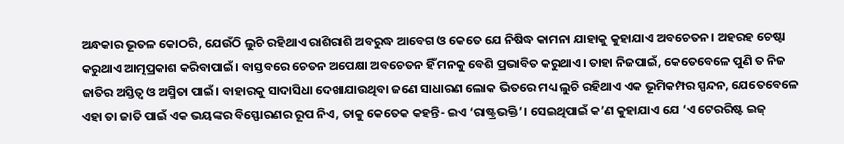ଅନ୍ଧକାର ଭୂତଳ କୋଠରି, ଯେଉଁଠି ଲୁଚି ରହିଥାଏ ରାଶିରାଶି ଅବରୁଦ୍ଧ ଆବେଗ ଓ କେତେ ଯେ ନିଷିଦ୍ଧ କାମନା ଯାହାକୁ କୁହାଯାଏ ଅବଚେତନ। ଅହରହ ଚେଷ୍ଟା କରୁଥାଏ ଆତ୍ମପ୍ରକାଶ କରିବାପାଇଁ। ବାସ୍ତବରେ ଚେତନ ଅପେକ୍ଷା ଅବଚେତନ ହିଁ ମନକୁ ବେଶି ପ୍ରଭାବିତ କରୁଥାଏ। ତାହା ନିଜପାଇଁ, କେତେବେଳେ ପୁଣି ତ ନିଜ ଜାତିର ଅସ୍ତିତ୍ବ ଓ ଅସ୍ମିତା ପାଇଁ। ବାହାରକୁ ସାଦାସିଧା ଦେଖାଯାଉଥିବା ଜଣେ ସାଧାରଣ ଲୋକ ଭିତରେ ମଧ୍ୟ ଲୁଚି ରହିଥାଏ ଏକ ଭୂମିକମ୍ପର ସ୍ପନ୍ଦନ, ଯେତେବେଳେ ଏହା ତା ଜାତି ପାଇଁ ଏକ ଭୟଙ୍କର ବିସ୍ଫୋରଣର ରୂପ ନିଏ, ତାକୁ କେତେକ କହନ୍ତି- ଇଏ ‘ରାଷ୍ଟ୍ରଭକ୍ତି’। ସେଇଥିପାଇଁ କ’ଣ କୁହାଯାଏ ଯେ ‘ଏ ଟେରରିଷ୍ଟ ଇଜ୍‌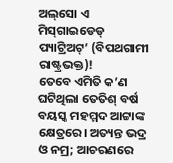ଅଲ୍‌ସୋ ଏ ମିସ୍‌ଗାଇଡେଡ୍‌ ପ୍ୟାଟ୍ରିଅଟ୍‌’ (ବିପଥଗାମୀ ରାଷ୍ଟ୍ରଭକ୍ତ)!
ତେବେ ଏମିତି କ’ଣ ଘଟିଥିଲା ତେତିଶ୍‌ ବର୍ଷ ବୟସ୍କ ମହମ୍ମଦ ଆଟ୍ଟାଙ୍କ କ୍ଷେତ୍ରରେ। ଅତ୍ୟନ୍ତ ଭଦ୍ର ଓ ନମ୍ର; ଆଚରଣରେ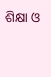ଶିକ୍ଷା ଓ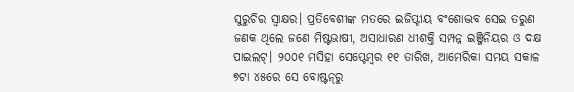ସୁରୁଚିର ସ୍ବାକ୍ଷର। ପ୍ରତିବେଶୀଙ୍କ ମତରେ ଇଜିପ୍ଟୀୟ ବଂଶୋଦ୍ଭବ ସେଇ ତରୁଣ ଜଣକ ଥିଲେ ଜଣେ ମିଷ୍ଟଭାଷୀ, ଅସାଧାରଣ ଧୀଶକ୍ତି ସମ୍ପନ୍ନ ଇଞ୍ଜିନିୟର ଓ ଦକ୍ଷ ପାଇଲଟ୍‌। ୨୦୦୧ ମସିହା ସେପ୍ଟେମ୍ବର ୧୧ ତାରିଖ, ଆମେରିକା ସମୟ ସକାଳ ୭ଟା ୪୫ରେ ସେ ବୋଷ୍ଟନ୍‌ରୁ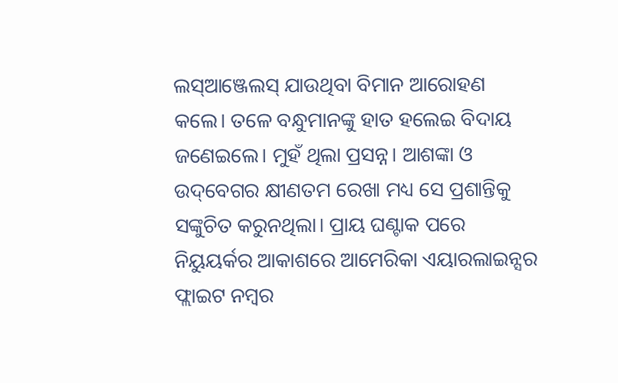ଲସ୍‌ଆଞ୍ଜେଲସ୍‌ ଯାଉଥିବା ବିମାନ ଆରୋହଣ କଲେ। ତଳେ ବନ୍ଧୁମାନଙ୍କୁ ହାତ ହଲେଇ ବିଦାୟ ଜଣେଇଲେ। ମୁହଁ ଥିଲା ପ୍ରସନ୍ନ। ଆଶଙ୍କା ଓ ଉଦ୍‌ବେଗର କ୍ଷୀଣତମ ରେଖା ମଧ୍ୟ ସେ ପ୍ରଶାନ୍ତିକୁ ସଙ୍କୁଚିତ କରୁନଥିଲା। ପ୍ରାୟ ଘଣ୍ଟାକ ପରେ ନିୟୁୟର୍କର ଆକାଶରେ ଆମେରିକା ଏୟାରଲାଇନ୍ସର ଫ୍ଲାଇଟ ନମ୍ବର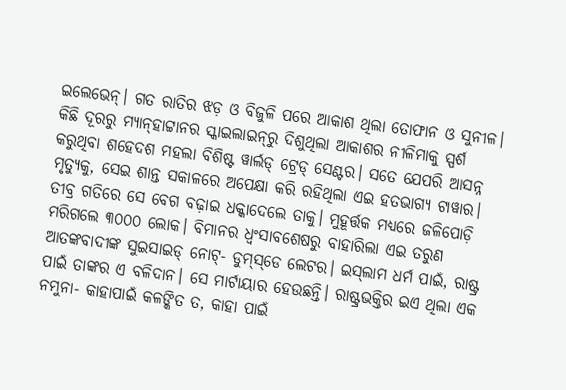ଇଲେଭେନ୍‌। ଗତ ରାତିର ଝଡ଼ ଓ ବିଜୁଳି ପରେ ଆକାଶ ଥିଲା ତୋଫାନ ଓ ସୁନୀଳ। କିଛି ଦୂରରୁ ମ୍ୟାନ୍‌ହାଟ୍ଟାନର ସ୍କାଇଲାଇନ୍‌ରୁ ଦିଶୁଥିଲା ଆକାଶର ନୀଳିମାକୁ ସ୍ପର୍ଶ କରୁଥିବା ଶହେଦଶ ମହଲା ବିଶିଷ୍ଟ ୱାର୍ଲଡ୍‌ ଟ୍ରେଡ୍‌ ସେଣ୍ଟର। ସତେ ଯେପରି ଆସନ୍ନ ମୃତ୍ୟୁକୁ, ସେଇ ଶାନ୍ତ ସକାଳରେ ଅପେକ୍ଷା କରି ରହିଥିଲା ଏଇ ହତଭାଗ୍ୟ ଟାୱାର। ତୀବ୍ର ଗତିରେ ସେ ବେଗ ବଢ଼ାଇ ଧକ୍କାଦେଲେ ତାକୁ। ମୁହୂର୍ତ୍ତକ ମଧ୍ୟରେ ଜଳିପୋଡ଼ି ମରିଗଲେ ୩୦୦୦ ଲୋକ। ବିମାନର ଧ୍ବଂସାବଶେଷରୁ ବାହାରିଲା ଏଇ ତରୁଣ ଆତଙ୍କବାଦୀଙ୍କ ସୁଇସାଇଡ୍‌ ନୋଟ୍‌- ଡୁମ୍‌ସ୍‌ଡେ ଲେଟର। ଇସ୍‌ଲାମ ଧର୍ମ ପାଇଁ, ରାଷ୍ଟ୍ର ପାଇଁ ତାଙ୍କର ଏ ବଳିଦାନ। ସେ ମାର୍ଟାୟାର ହେଉଛନ୍ତି। ରାଷ୍ଟ୍ରଭକ୍ତିର ଇଏ ଥିଲା ଏକ ନମୁନା- କାହାପାଇଁ କଳଙ୍କିତ ତ, କାହା ପାଇଁ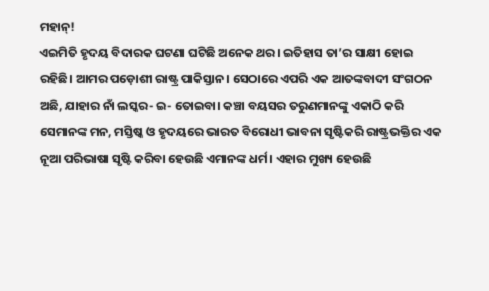ମହାନ୍‌!
ଏଇମିତି ହୃଦୟ ବିଦାରକ ଘଟଣା ଘଟିଛି ଅନେକ ଥର। ଇତିହାସ ତା’ର ସାକ୍ଷୀ ହୋଇ ରହିଛି। ଆମର ପଡ଼ୋଶୀ ରାଷ୍ଟ୍ର ପାକିସ୍ତାନ। ସେଠାରେ ଏପରି ଏକ ଆତଙ୍କବାଦୀ ସଂଗଠନ ଅଛି, ଯାହାର ନାଁ ଲସ୍କର- ଇ- ତୋଇବା। କଞ୍ଚା ବୟସର ତରୁଣମାନଙ୍କୁ ଏକାଠି କରି ସେମାନଙ୍କ ମନ, ମସ୍ତିଷ୍କ ଓ ହୃଦୟରେ ଭାରତ ବିରୋଧୀ ଭାବନା ସୃଷ୍ଟିକରି ରାଷ୍ଟ୍ରଭକ୍ତିର ଏକ ନୂଆ ପରିଭାଷା ସୃଷ୍ଟି କରିବା ହେଉଛି ଏମାନଙ୍କ ଧର୍ମ। ଏହାର ମୁଖ୍ୟ ହେଉଛି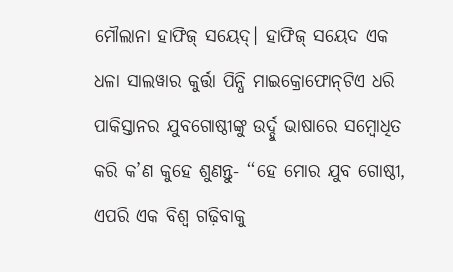ମୌଲାନା ହାଫିଜ୍‌ ସୟେଦ୍‌। ହାଫିଜ୍‌ ସୟେଦ ଏକ ଧଳା ସାଲୱାର କୁର୍ତ୍ତା ପିନ୍ଧି ମାଇକ୍ରୋଫୋନ୍‌ଟିଏ ଧରି ପାକିସ୍ତାନର ଯୁବଗୋଷ୍ଠୀଙ୍କୁ ଉର୍ଦ୍ଦୁ ଭାଷାରେ ସମ୍ବୋଧିତ କରି କ’ଣ କୁହେ ଶୁଣନ୍ତୁ- ‘‘ହେ ମୋର ଯୁବ ଗୋଷ୍ଠୀ, ଏପରି ଏକ ବିଶ୍ବ ଗଢ଼ିବାକୁ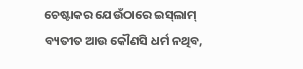ଚେଷ୍ଟାକର ଯେଉଁଠାରେ ଇସ୍‌ଲାମ୍‌ ବ୍ୟତୀତ ଆଉ କୌଣସି ଧର୍ମ ନଥିବ,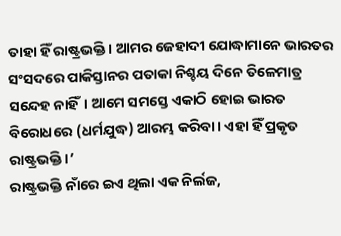ତାହା ହିଁ ରାଷ୍ଟ୍ରଭକ୍ତି। ଆମର ଜେହାଦୀ ଯୋଦ୍ଧାମାନେ ଭାରତର ସଂସଦରେ ପାକିସ୍ତାନର ପତାକା ନିଶ୍ଚୟ ଦିନେ ତିଳେମାତ୍ର ସନ୍ଦେହ ନାହିଁ। ଆମେ ସମସ୍ତେ ଏକାଠି ହୋଇ ଭାରତ ବିରୋଧରେ (ଧର୍ମଯୁଦ୍ଧ) ଆରମ୍ଭ କରିବା। ଏହା ହିଁ ପ୍ରକୃତ ରାଷ୍ଟ୍ରଭକ୍ତି।’
ରାଷ୍ଟ୍ରଭକ୍ତି ନାଁରେ ଇଏ ଥିଲା ଏକ ନିର୍ଲଜ,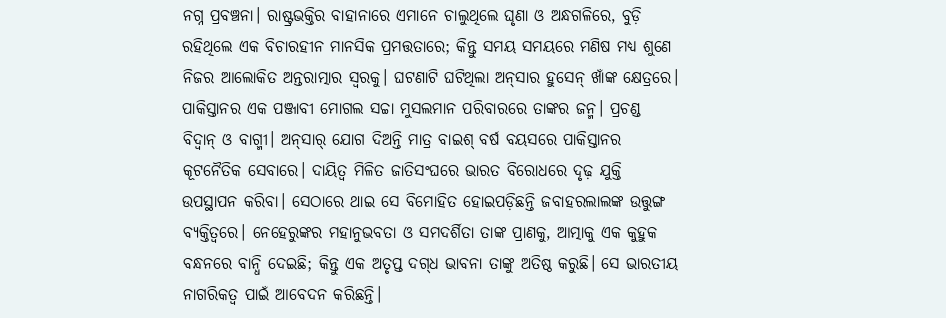ନଗ୍ନ ପ୍ରବଞ୍ଚନା। ରାଷ୍ଟ୍ରଭକ୍ତିର ବାହାନାରେ ଏମାନେ ଚାଲୁଥିଲେ ଘୃଣା ଓ ଅନ୍ଧଗଳିରେ, ବୁଡ଼ି ରହିଥିଲେ ଏକ ବିଚାରହୀନ ମାନସିକ ପ୍ରମତ୍ତତାରେ; କିନ୍ତୁ ସମୟ ସମୟରେ ମଣିଷ ମଧ୍ୟ ଶୁଣେ ନିଜର ଆଲୋକିତ ଅନ୍ତରାତ୍ମାର ସ୍ବରକୁ। ଘଟଣାଟି ଘଟିଥିଲା ଅନ୍‌ସାର ହୁସେନ୍‌ ଖାଁଙ୍କ କ୍ଷେତ୍ରରେ। ପାକିସ୍ତାନର ଏକ ପଞ୍ଜାବୀ ମୋଗଲ ସଚ୍ଚା ମୁସଲମାନ ପରିବାରରେ ତାଙ୍କର ଜନ୍ମ। ପ୍ରଚଣ୍ଡ ବିଦ୍ବାନ୍‌ ଓ ବାଗ୍ମୀ। ଅନ୍‌ସାର୍‌ ଯୋଗ ଦିଅନ୍ତି ମାତ୍ର ବାଇଶ୍‌ ବର୍ଷ ବୟସରେ ପାକିସ୍ତାନର କୂଟନୈତିକ ସେବାରେ। ଦାୟିତ୍ବ ମିଳିତ ଜାତିସଂଘରେ ଭାରତ ବିରୋଧରେ ଦୃଢ଼ ଯୁକ୍ତି ଉପସ୍ଥାପନ କରିବା। ସେଠାରେ ଥାଇ ସେ ବିମୋହିତ ହୋଇପଡ଼ିଛନ୍ତି ଜବାହରଲାଲଙ୍କ ଉତ୍ତୁଙ୍ଗ ବ୍ୟକ୍ତିତ୍ବରେ। ନେହେରୁଙ୍କର ମହାନୁଭବତା ଓ ସମଦର୍ଶିତା ତାଙ୍କ ପ୍ରାଣକୁ, ଆତ୍ମାକୁ ଏକ କୁହୁକ ବନ୍ଧନରେ ବାନ୍ଧି ଦେଇଛି; କିନ୍ତୁ ଏକ ଅତୃପ୍ତ ଦଗ୍‌ଧ ଭାବନା ତାଙ୍କୁ ଅତିଷ୍ଠ କରୁଛି। ସେ ଭାରତୀୟ ନାଗରିକତ୍ବ ପାଇଁ ଆବେଦନ କରିଛନ୍ତି।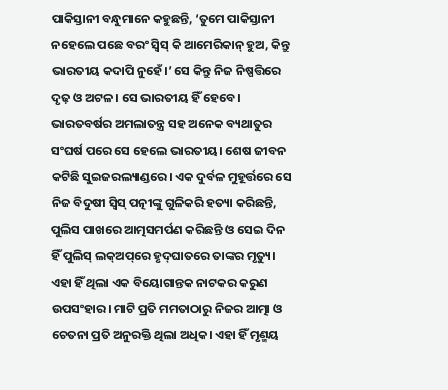ପାକିସ୍ତାନୀ ବନ୍ଧୁମାନେ କହୁଛନ୍ତି, ‘ତୁମେ ପାକିସ୍ତାନୀ ନହେଲେ ପଛେ ବରଂ ସ୍ବିସ୍‌ କି ଆମେରିକାନ୍‌ ହୁଅ, କିନ୍ତୁ ଭାରତୀୟ କଦାପି ନୁହେଁ।’ ସେ କିନ୍ତୁ ନିଜ ନିଷ୍ପତ୍ତିରେ ଦୃଢ଼ ଓ ଅଟଳ। ସେ ଭାରତୀୟ ହିଁ ହେବେ। ଭାରତବର୍ଷର ଅମଲାତନ୍ତ୍ର ସହ ଅନେକ ବ୍ୟଥାତୁର ସଂଘର୍ଷ ପରେ ସେ ହେଲେ ଭାରତୀୟ। ଶେଷ ଜୀବନ କଟିଛି ସୁଇଜରଲ୍ୟାଣ୍ଡରେ। ଏକ ଦୁର୍ବଳ ମୁହୂର୍ତ୍ତରେ ସେ ନିଜ ବିଦୁଷୀ ସ୍ବିସ୍‌ ପତ୍ନୀଙ୍କୁ ଗୁଳିକରି ହତ୍ୟା କରିଛନ୍ତି, ପୁଲିସ ପାଖରେ ଆତ୍ମସମର୍ପଣ କରିଛନ୍ତି ଓ ସେଇ ଦିନ ହିଁ ପୁଲିସ୍‌ ଲକ୍‌ଅପ୍‌ରେ ହୃଦ୍‌ଘାତରେ ତାଙ୍କର ମୃତ୍ୟୁ। ଏହା ହିଁ ଥିଲା ଏକ ବିୟୋଗାନ୍ତକ ନାଟକର କରୁଣ ଉପସଂହାର। ମାଟି ପ୍ରତି ମମତାଠାରୁ ନିଜର ଆତ୍ମା ଓ ଚେତନା ପ୍ରତି ଅନୁରକ୍ତି ଥିଲା ଅଧିକ। ଏହା ହିଁ ମୃଣ୍ମୟ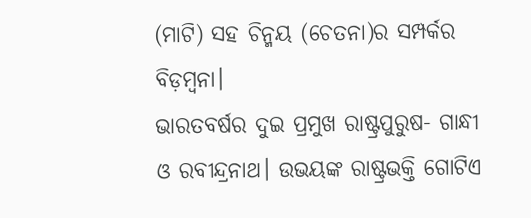(ମାଟି) ସହ ଚିନ୍ମୟ (ଚେତନା)ର ସମ୍ପର୍କର ବିଡ଼ମ୍ବନା।
ଭାରତବର୍ଷର ଦୁଇ ପ୍ରମୁଖ ରାଷ୍ଟ୍ରପୁରୁଷ- ଗାନ୍ଧୀ ଓ ରବୀନ୍ଦ୍ରନାଥ। ଉଭୟଙ୍କ ରାଷ୍ଟ୍ରଭକ୍ତି ଗୋଟିଏ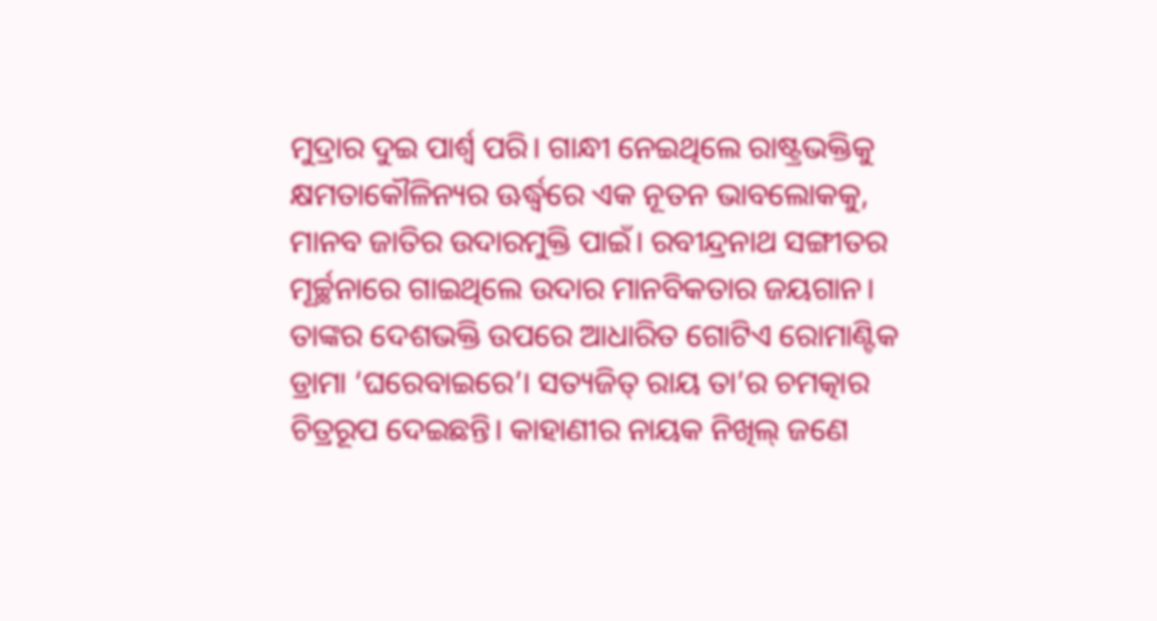ମୁଦ୍ରାର ଦୁଇ ପାର୍ଶ୍ବ ପରି। ଗାନ୍ଧୀ ନେଇଥିଲେ ରାଷ୍ଟ୍ରଭକ୍ତିକୁ କ୍ଷମତାକୌଳିନ୍ୟର ଊର୍ଦ୍ଧ୍ବରେ ଏକ ନୂତନ ଭାବଲୋକକୁ, ମାନବ ଜାତିର ଉଦାରମୁକ୍ତି ପାଇଁ। ରବୀନ୍ଦ୍ରନାଥ ସଙ୍ଗୀତର ମୂର୍ଚ୍ଛନାରେ ଗାଇଥିଲେ ଉଦାର ମାନବିକତାର ଜୟଗାନ। ତାଙ୍କର ଦେଶଭକ୍ତି ଉପରେ ଆଧାରିତ ଗୋଟିଏ ରୋମାଣ୍ଟିକ ଡ୍ରାମା ‘ଘରେବାଇରେ’। ସତ୍ୟଜିତ୍‌ ରାୟ ତା’ର ଚମତ୍କାର ଚିତ୍ରରୂପ ଦେଇଛନ୍ତି। କାହାଣୀର ନାୟକ ନିଖିଲ୍‌ ଜଣେ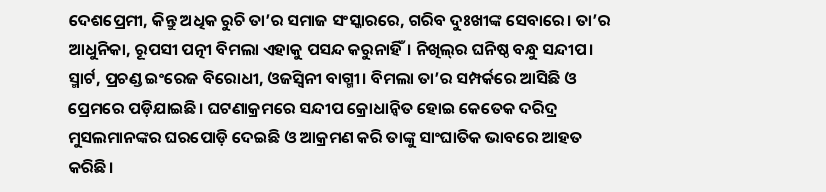ଦେଶପ୍ରେମୀ, କିନ୍ତୁ ଅଧିକ ରୁଚି ତା’ର ସମାଜ ସଂସ୍କାରରେ, ଗରିବ ଦୁଃଖୀଙ୍କ ସେବାରେ। ତା’ର ଆଧୁନିକା, ରୂପସୀ ପତ୍ନୀ ବିମଲା ଏହାକୁ ପସନ୍ଦ କରୁନାହିଁ। ନିଖିଲ୍‌ର ଘନିଷ୍ଠ ବନ୍ଧୁ ସନ୍ଦୀପ। ସ୍ମାର୍ଟ, ପ୍ରଚଣ୍ଡ ଇଂରେଜ ବିରୋଧୀ, ଓଜସ୍ବିନୀ ବାଗ୍ମୀ। ବିମଲା ତା’ର ସମ୍ପର୍କରେ ଆସିଛି ଓ ପ୍ରେମରେ ପଡ଼ିଯାଇଛି। ଘଟଣାକ୍ରମରେ ସନ୍ଦୀପ କ୍ରୋଧାନ୍ବିତ ହୋଇ କେତେକ ଦରିଦ୍ର ମୁସଲମାନଙ୍କର ଘରପୋଡ଼ି ଦେଇଛି ଓ ଆକ୍ରମଣ କରି ତାଙ୍କୁ ସାଂଘାତିକ ଭାବରେ ଆହତ କରିଛି।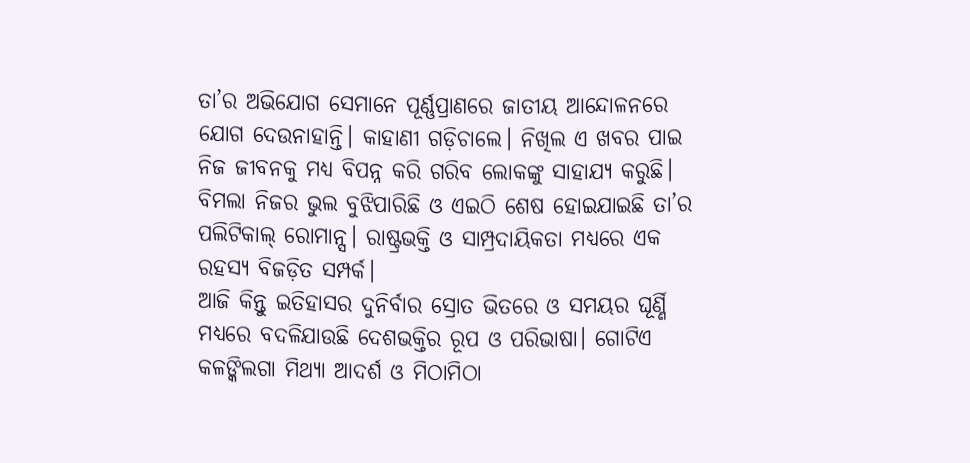ତା’ର ଅଭିଯୋଗ ସେମାନେ ପୂର୍ଣ୍ଣପ୍ରାଣରେ ଜାତୀୟ ଆନ୍ଦୋଳନରେ ଯୋଗ ଦେଉନାହାନ୍ତି। କାହାଣୀ ଗଡ଼ିଚାଲେ। ନିଖିଲ ଏ ଖବର ପାଇ ନିଜ ଜୀବନକୁ ମଧ୍ୟ ବିପନ୍ନ କରି ଗରିବ ଲୋକଙ୍କୁ ସାହାଯ୍ୟ କରୁଛି। ବିମଲା ନିଜର ଭୁଲ ବୁଝିପାରିଛି ଓ ଏଇଠି ଶେଷ ହୋଇଯାଇଛି ତା’ର ପଲିଟିକାଲ୍‌ ରୋମାନ୍ସ। ରାଷ୍ଟ୍ରଭକ୍ତି ଓ ସାମ୍ପ୍ରଦାୟିକତା ମଧ୍ୟରେ ଏକ ରହସ୍ୟ ବିଜଡ଼ିତ ସମ୍ପର୍କ।
ଆଜି କିନ୍ତୁ ଇତିହାସର ଦୁନିର୍ବାର ସ୍ରୋତ ଭିତରେ ଓ ସମୟର ଘୂର୍ଣ୍ଣି ମଧ୍ୟରେ ବଦଳିଯାଉଛି ଦେଶଭକ୍ତିର ରୂପ ଓ ପରିଭାଷା। ଗୋଟିଏ କଳଙ୍କିଲଗା ମିଥ୍ୟା ଆଦର୍ଶ ଓ ମିଠାମିଠା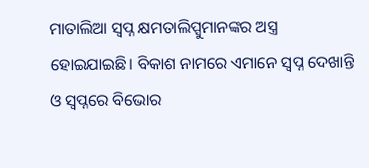ମାତାଲିଆ ସ୍ବପ୍ନ କ୍ଷମତାଲିପ୍ସୁମାନଙ୍କର ଅସ୍ତ୍ର ହୋଇଯାଇଛି। ବିକାଶ ନାମରେ ଏମାନେ ସ୍ବପ୍ନ ଦେଖାନ୍ତି ଓ ସ୍ବପ୍ନରେ ବିଭୋର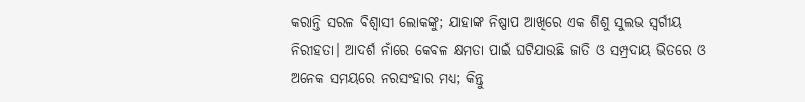କରାନ୍ତି ସରଳ ବିଶ୍ବାସୀ ଲୋକଙ୍କୁ; ଯାହାଙ୍କ ନିଷ୍ପାପ ଆଖିରେ ଏକ ଶିଶୁ ସୁଲଭ ସ୍ବର୍ଗୀୟ ନିରୀହତା। ଆଦର୍ଶ ନାଁରେ କେବଳ କ୍ଷମତା ପାଇଁ ଘଟିଯାଉଛି ଜାତି ଓ ସମ୍ପ୍ରଦାୟ ଭିତରେ ଓ ଅନେକ ସମୟରେ ନରସଂହାର ମଧ୍ୟ; କିନ୍ତୁ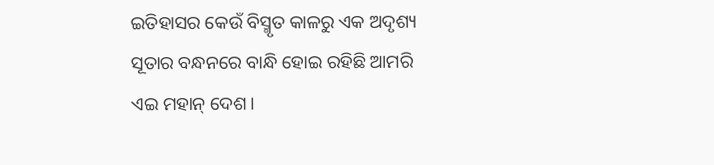ଇତିହାସର କେଉଁ ବିସ୍ମୃତ କାଳରୁ ଏକ ଅଦୃଶ୍ୟ ସୂତାର ବନ୍ଧନରେ ବାନ୍ଧି ହୋଇ ରହିଛି ଆମରି ଏଇ ମହାନ୍‌ ଦେଶ।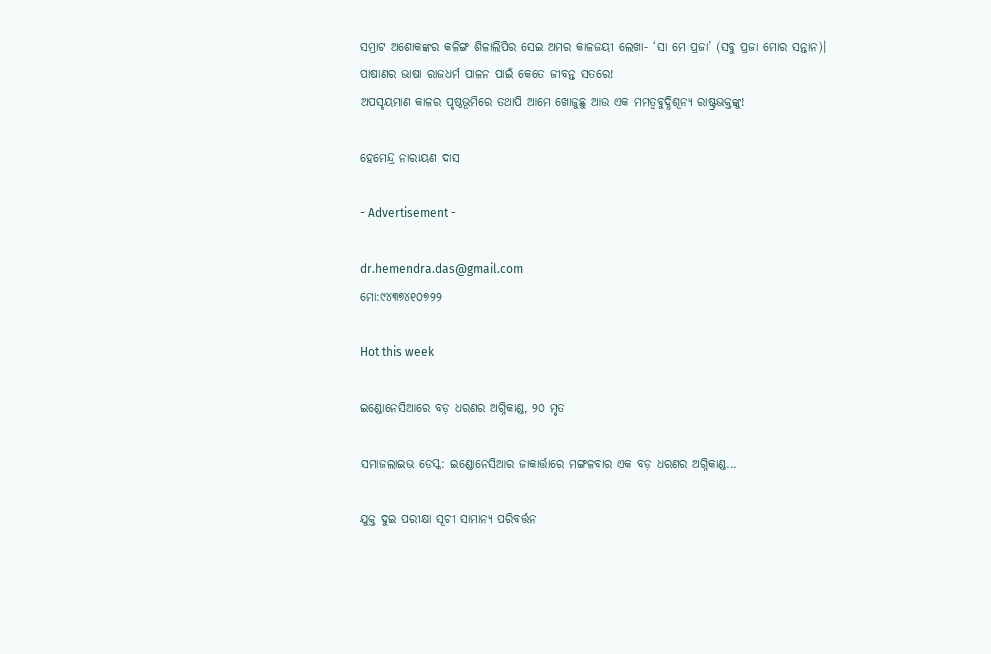ସମ୍ରାଟ ଅଶୋକଙ୍କର କଳିଙ୍ଗ ଶିଳାଲିପିର ସେଇ ଅମର କାଳଜୟୀ ଲେଖା- ‘ସା ମେ ପ୍ରଜା’ (ସବୁ ପ୍ରଜା ମୋର ସନ୍ତାନ)। ପାଷାଣର ଭାଷା ରାଜଧର୍ମ ପାଳନ ପାଇଁ କେତେ ଜୀବନ୍ତ ସତରେ!
ଅପସୃୟମାଣ କାଳର ପୃଷ୍ଠଭୂମିରେ ତଥାପି ଆମେ ଖୋଜୁଛୁ ଆଉ ଏକ ମମତ୍ବବୁଦ୍ଧିଶୂନ୍ୟ ରାଷ୍ଟ୍ରଭକ୍ତଙ୍କୁ!

ହେମେନ୍ଦ୍ର ନାରାୟଣ ଦାସ

- Advertisement -

dr.hemendra.das@gmail.com
ମୋ:୯୪୩୭୪୧୦୭୨୨

Hot this week

ଇଣ୍ଡୋନେସିଆରେ ବଡ଼ ଧରଣର ଅଗ୍ନିକାଣ୍ଡ, ୨୦ ମୃତ

ସମାଜଲାଇଭ ଡେସ୍କ: ଇଣ୍ଡୋନେସିଆର ଜାକାର୍ତ୍ତାରେ ମଙ୍ଗଳବାର ଏକ ବଡ଼ ଧରଣର ଅଗ୍ନିକାଣ୍ଡ...

ଯୁକ୍ତ ଦୁଇ ପରୀକ୍ଷା ସୂଚୀ ସାମାନ୍ୟ ପରିବର୍ତ୍ତନ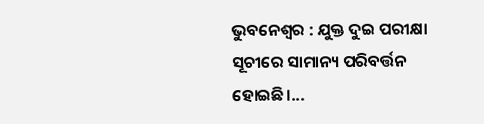ଭୁବନେଶ୍ଵର : ଯୁକ୍ତ ଦୁଇ ପରୀକ୍ଷା ସୂଚୀରେ ସାମାନ୍ୟ ପରିବର୍ତ୍ତନ ହୋଇଛି।...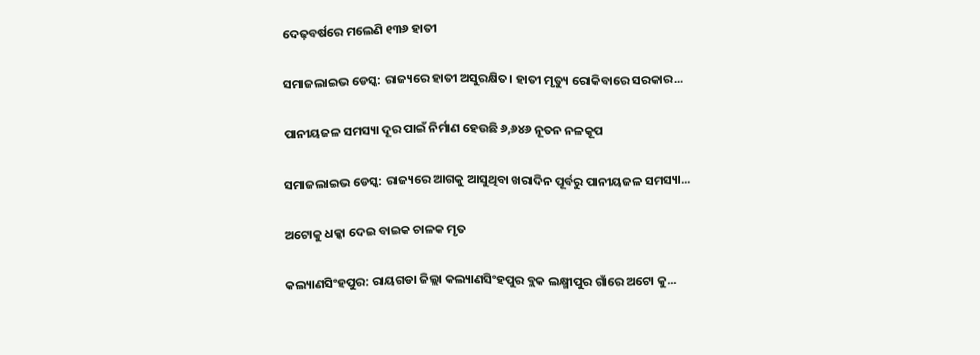ଦେଢ଼ବର୍ଷରେ ମଲେଣି ୧୩୬ ହାତୀ

ସମାଜଲାଇଭ ଡେସ୍କ: ରାଜ୍ୟରେ ହାତୀ ଅସୁରକ୍ଷିତ। ହାତୀ ମୃତ୍ୟୁ ରୋକିବାରେ ସରକାର...

ପାନୀୟଜଳ ସମସ୍ୟା ଦୂର ପାଇଁ ନିର୍ମାଣ ହେଉଛି ୬,୬୪୬ ନୂତନ ନଳକୂପ

ସମାଜଲାଇଭ ଡେସ୍କ: ରାଜ୍ୟରେ ଆଗକୁ ଆସୁଥିବା ଖରାଦିନ ପୂର୍ବରୁ ପାନୀୟଜଳ ସମସ୍ୟା...

ଅଟୋକୁ ଧକ୍କା ଦେଇ ବାଇକ ଚାଳକ ମୃତ

କଲ୍ୟାଣସିଂହପୁର: ରାୟଗଡା ଜିଲ୍ଲା କଲ୍ୟାଣସିଂହପୁର ବ୍ଲକ ଲକ୍ଷ୍ମୀପୁର ଗାଁରେ ଅଟୋ କୁ...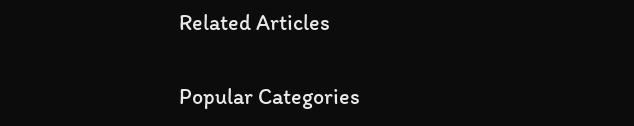Related Articles

Popular Categories